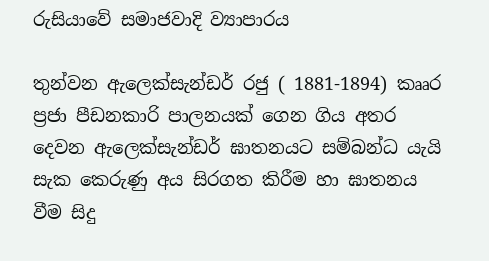රුසියාවේ සමාජවාදි ව්‍යාපාරය

තුන්වන ඇලෙක්සැන්ඩර් රජු ( 1881-1894) කෲර ප්‍රජා පීඩනකාරි පාලනයක් ගෙන ගිය අතර දෙවන ඇලෙක්සැන්ඩර් ඝාතනයට සම්බන්ධ යැයි සැක කෙරුණු අය සිරගත කිරීම හා ඝාතනය වීම සිදු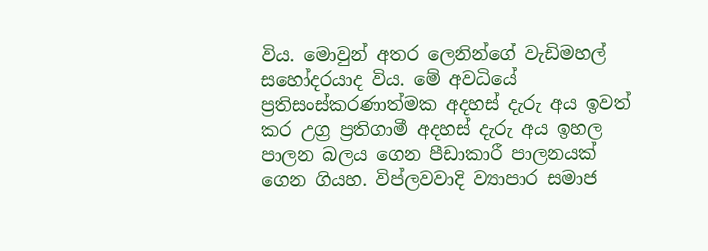විය. මොවුන් අතර ලෙනින්ගේ වැඩිමහල් සහෝදරයාද විය. මේ අවධියේ ප්‍රතිසංස්කරණාත්මක අදහස් දැරු අය ඉවත් කර උග්‍ර ප්‍රතිගාමී අදහස් දැරු අය ඉහල පාලන බලය ගෙන පීඩාකාරී පාලනයක් ගෙන ගියහ. විප්ලවවාදි ව්‍යාපාර සමාජ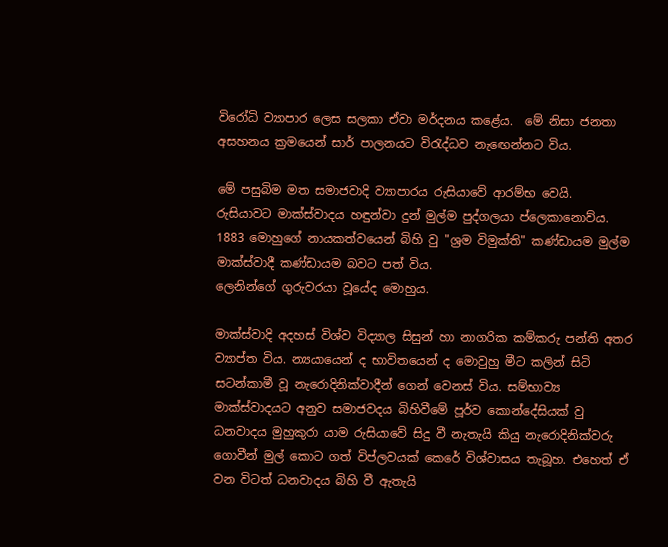විරෝධි ව්‍යාපාර ලෙස සලකා ඒවා මර්දනය කළේය.  මේ නිසා ජනතා අසහනය ක්‍රමයෙන් සාර් පාලනයට විරැද්ධව නැඟෙන්නට විය.

මේ පසුබිම මත සමාජවාදි ව්‍යාපාරය රුසියාවේ ආරම්භ වෙයි.
රුසියාවට මාක්ස්වාදය හඳුන්වා දුන් මුල්ම පුද්ගලයා ප්ලෙකානොව්ය.
1883 මොහුගේ නායකත්වයෙන් බිහි වු "ශ්‍රම විමුක්ති" කණ්ඩායම මුල්ම මාක්ස්වාදී කණ්ඩායම බවට පත් විය.
ලෙනින්ගේ ගුරුවරයා වූයේද මොහුය.

මාක්ස්වාදි අදහස් විශ්ව විද්‍යාල සිසුන් හා නාගරික කම්කරු පන්ති අතර ව්‍යාප්ත විය. න්‍යයායෙන් ද භාවිතයෙන් ද මොවුහු මීට කලින් සිටි සටන්කාමී වූ නැරොදිනික්වාදීන් ගෙන් වෙනස් විය. සම්භාව්‍ය මාක්ස්වාදයට අනුව සමාජවදය බිහිවීමේ පූර්ව කොන්දේසියක් වු ධනවාදය මුහුකුරා යාම රුසියාවේ සිදු වී නැතැයි කියු නැරොදිනික්වරු ගොවීන් මුල් කොට ගත් විප්ලවයක් කෙරේ විශ්වාසය තැබූහ. එහෙත් ඒ වන විටත් ධනවාදය බිහි වී ඇතැයි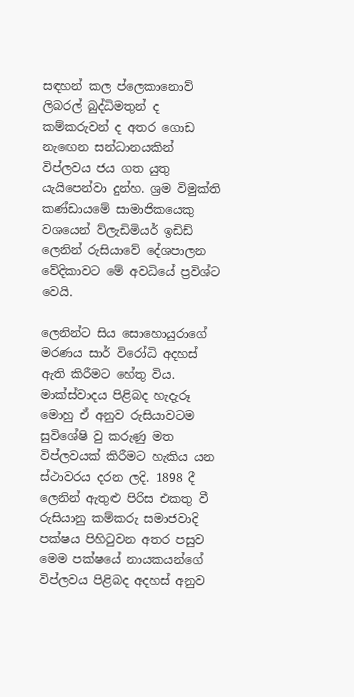සඳහන් කල ප්ලෙකානොව් ලිබරල් බුද්ධිමතුන් ද කම්කරුවන් ද අතර ගොඩ නැඟෙන සන්ධානයකින් විප්ලවය ජය ගත යුතු යැයිපෙන්වා දුන්හ. ශ්‍රම විමුක්ති කණ්ඩායමේ සාමාජිකයෙකු වශයෙන් ව්ලැඩිමියර් ඉඩිඩ් ලෙනින් රුසියාවේ දේශපාලන වේදිකාවට මේ අවධියේ ප්‍රවිශ්ට වෙයි.

ලෙනින්ට සිය සොහොයුරාගේ මරණය සාර් විරෝධි අදහස් ඇති කිරීමට හේතු විය. මාක්ස්වාදය පිළිබද හැදැරූ මොහු ඒ අනුව රුසියාවටම සුවිශේෂි වු කරුණු මත විප්ලවයක් කිරීමට හැකිය යන ස්ථාවරය දරන ලදි. 1898 දී ලෙනින් ඇතුළු පිරිස එකතු වී රුසියානු කම්කරු සමාජවාදි පක්ෂය පිහිටුවන අතර පසුව මෙම පක්ෂයේ නායකයන්ගේ විප්ලවය පිළිබද අදහස් අනුව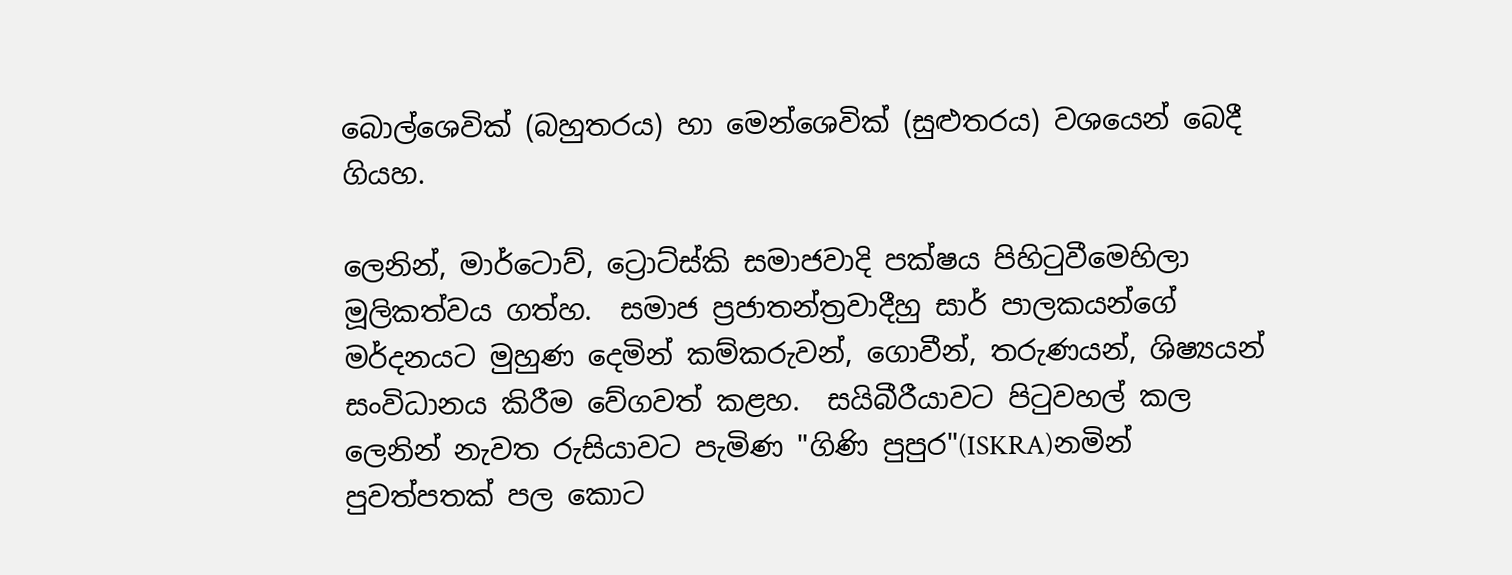බොල්ශෙවික් (බහුතරය) හා මෙන්ශෙවික් (සුළුතරය) වශයෙන් බෙදී ගියහ.

ලෙනින්, මාර්ටොව්, ට්‍රොට්ස්කි සමාජවාදි පක්ෂය පිහිටුවීමෙහිලා මූලිකත්වය ගත්හ.  සමාජ ප්‍රජාතන්ත්‍රවාදීහු සාර් පාලකයන්ගේ මර්දනයට මුහුණ දෙමින් කම්කරුවන්, ගොවීන්, තරුණයන්, ශිෂ්‍යයන් සංවිධානය කිරීම වේගවත් කළහ.  සයිබීරීයාවට පිටුවහල් කල ලෙනින් නැවත රුසියාවට පැමිණ "ගිණි පුපුර"(ISKRA)නමින් පුවත්පතක් පල කොට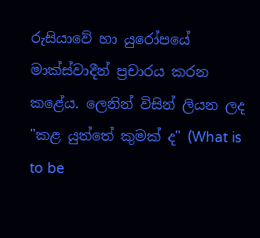රුසියාවේ හා යුරෝපයේ මාක්ස්වාදීන් ප්‍රචාරය කරන කළේය. ලෙනින් විසින් ලියන ලද "කළ යුත්තේ කුමක් ද" (What is to be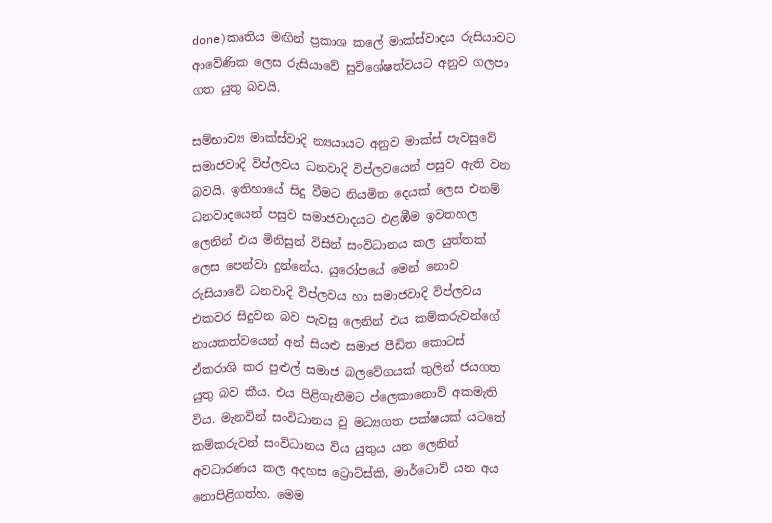done)කෘතිය මඟින් ප්‍රකාශ කලේ මාක්ස්වාදය රුසියාවට ආවේණික ලෙස රුසියාවේ සුවිශේෂත්වයට අනුව ගලපා ගත යුතු බවයි.

සම්භාව්‍ය මාක්ස්වාදි න්‍යයායට අනුව මාක්ස් පැවසුවේ සමාජවාදි විප්ලවය ධනවාදි විප්ලවයෙන් පසුව ඇති වන බවයි. ඉතිහායේ සිදු වීමට නියමිත දෙයක් ලෙස එනම් ධනවාදයෙන් පසුව සමාජවාදයට එළඹීම ඉවතහල ලෙනින් එය මිනිසුන් විසින් සංවිධානය කල යුත්තක් ලෙස පෙන්වා දුන්නේය. යුරෝපයේ මෙන් නොව රුසියාවේ ධනවාදි විප්ලවය හා සමාජවාදි විප්ලවය එකවර සිදුවන බව පැවසු ලෙනින් එය කම්කරුවන්ගේ නායකත්වයෙන් අන් සියළු සමාජ පීඩිත කොටස් ඒකරාශි කර පුළුල් සමාජ බලවේගයක් තුලින් ජයගත යුතු බව කීය. එය පිළිගැනීමට ප්ලෙකානොව් අකමැති විය. මැනවින් සංවිධානය වු මධ්‍යගත පක්ෂයක් යටතේ කම්කරුවන් සංවිධානය විය යුතුය යන ලෙනින් අවධාරණය කල අදහස ට්‍රොට්ස්කි, මාර්ටොව් යන අය නොපිළිගත්හ. මෙම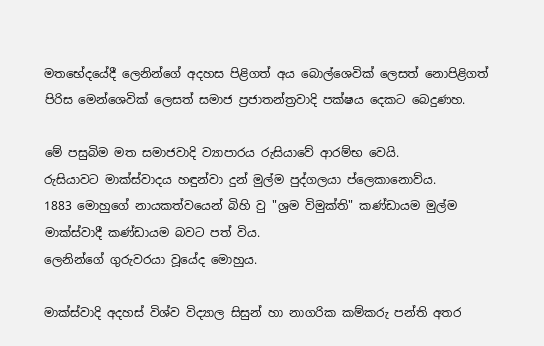මතභේදයේදී ලෙනින්ගේ අදහස පිළිගත් අය බොල්ශෙවික් ලෙසත් නොපිළිගත් පිරිස මෙන්ශෙවික් ලෙසත් සමාජ ප්‍රජාතන්ත්‍රවාදි පක්ෂය දෙකට බෙදුණහ.

මේ පසුබිම මත සමාජවාදි ව්‍යාපාරය රුසියාවේ ආරම්භ වෙයි.
රුසියාවට මාක්ස්වාදය හඳුන්වා දුන් මුල්ම පුද්ගලයා ප්ලෙකානොව්ය.
1883 මොහුගේ නායකත්වයෙන් බිහි වු "ශ්‍රම විමුක්ති" කණ්ඩායම මුල්ම මාක්ස්වාදී කණ්ඩායම බවට පත් විය.
ලෙනින්ගේ ගුරුවරයා වූයේද මොහුය.

මාක්ස්වාදි අදහස් විශ්ව විද්‍යාල සිසුන් හා නාගරික කම්කරු පන්ති අතර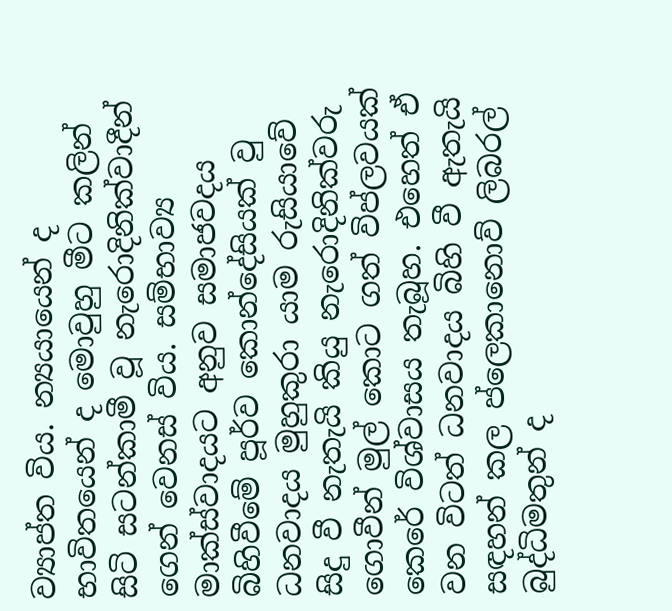ව්‍යාප්ත විය. න්‍යයායෙන් ද භාවිතයෙන් ද මොවුහු මීට කලින් සිටි සටන්කාමී වූ නැරොදිනික්වාදීන් ගෙන් වෙනස් විය. සම්භාව්‍ය මාක්ස්වාදයට අනුව සමාජවදය බිහිවීමේ පූර්ව කොන්දේසියක් වු ධනවාදය මුහුකුරා යාම රුසියාවේ සිදු වී නැතැයි කියු නැරොදිනික්වරු ගොවීන් මුල් කොට ගත් විප්ලවයක් කෙරේ විශ්වාසය තැබූහ. එහෙත් ඒ වන විටත් ධනවාදය බිහි වී ඇතැයි සඳහන් කල ප්ලෙකානොව් ලිබරල් බුද්ධිමතුන් ද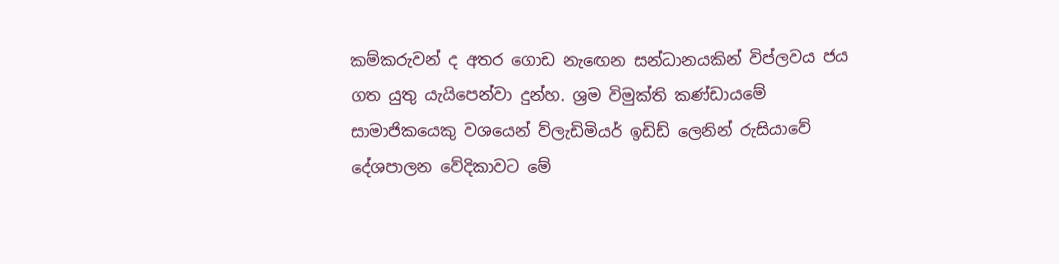කම්කරුවන් ද අතර ගොඩ නැඟෙන සන්ධානයකින් විප්ලවය ජය ගත යුතු යැයිපෙන්වා දුන්හ. ශ්‍රම විමුක්ති කණ්ඩායමේ සාමාජිකයෙකු වශයෙන් ව්ලැඩිමියර් ඉඩිඩ් ලෙනින් රුසියාවේ දේශපාලන වේදිකාවට මේ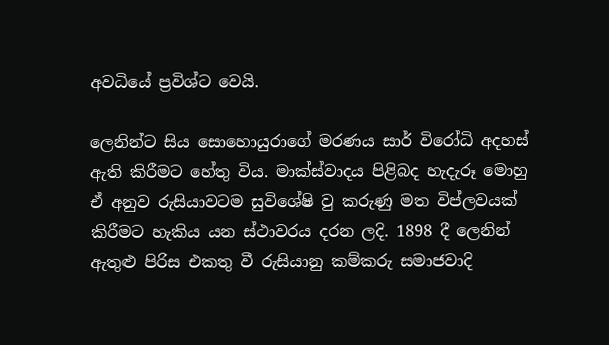අවධියේ ප්‍රවිශ්ට වෙයි.

ලෙනින්ට සිය සොහොයුරාගේ මරණය සාර් විරෝධි අදහස් ඇති කිරීමට හේතු විය. මාක්ස්වාදය පිළිබද හැදැරූ මොහු ඒ අනුව රුසියාවටම සුවිශේෂි වු කරුණු මත විප්ලවයක් කිරීමට හැකිය යන ස්ථාවරය දරන ලදි. 1898 දී ලෙනින් ඇතුළු පිරිස එකතු වී රුසියානු කම්කරු සමාජවාදි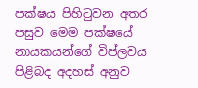පක්ෂය පිහිටුවන අතර පසුව මෙම පක්ෂයේ නායකයන්ගේ විප්ලවය පිළිබද අදහස් අනුව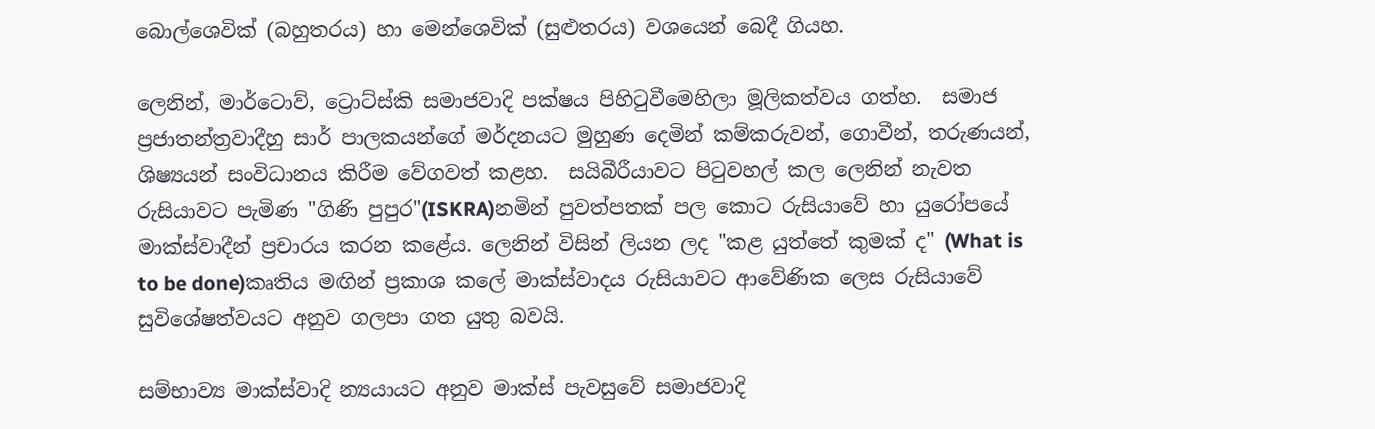බොල්ශෙවික් (බහුතරය) හා මෙන්ශෙවික් (සුළුතරය) වශයෙන් බෙදී ගියහ.

ලෙනින්, මාර්ටොව්, ට්‍රොට්ස්කි සමාජවාදි පක්ෂය පිහිටුවීමෙහිලා මූලිකත්වය ගත්හ.  සමාජ ප්‍රජාතන්ත්‍රවාදීහු සාර් පාලකයන්ගේ මර්දනයට මුහුණ දෙමින් කම්කරුවන්, ගොවීන්, තරුණයන්, ශිෂ්‍යයන් සංවිධානය කිරීම වේගවත් කළහ.  සයිබීරීයාවට පිටුවහල් කල ලෙනින් නැවත රුසියාවට පැමිණ "ගිණි පුපුර"(ISKRA)නමින් පුවත්පතක් පල කොට රුසියාවේ හා යුරෝපයේ මාක්ස්වාදීන් ප්‍රචාරය කරන කළේය. ලෙනින් විසින් ලියන ලද "කළ යුත්තේ කුමක් ද" (What is to be done)කෘතිය මඟින් ප්‍රකාශ කලේ මාක්ස්වාදය රුසියාවට ආවේණික ලෙස රුසියාවේ සුවිශේෂත්වයට අනුව ගලපා ගත යුතු බවයි.

සම්භාව්‍ය මාක්ස්වාදි න්‍යයායට අනුව මාක්ස් පැවසුවේ සමාජවාදි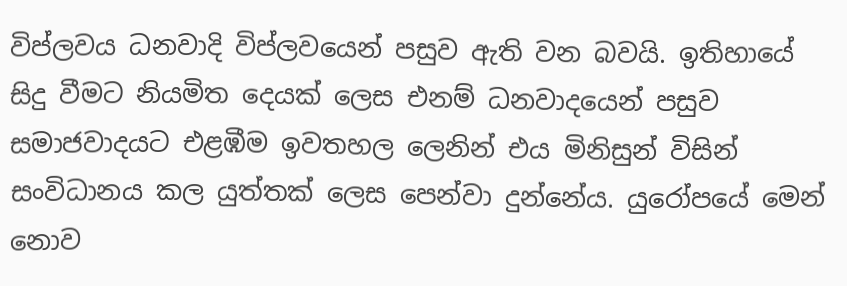විප්ලවය ධනවාදි විප්ලවයෙන් පසුව ඇති වන බවයි. ඉතිහායේ සිදු වීමට නියමිත දෙයක් ලෙස එනම් ධනවාදයෙන් පසුව සමාජවාදයට එළඹීම ඉවතහල ලෙනින් එය මිනිසුන් විසින් සංවිධානය කල යුත්තක් ලෙස පෙන්වා දුන්නේය. යුරෝපයේ මෙන් නොව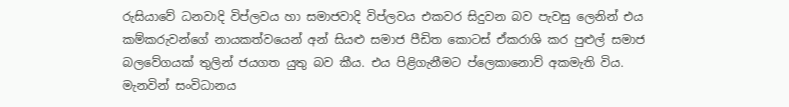රුසියාවේ ධනවාදි විප්ලවය හා සමාජවාදි විප්ලවය එකවර සිදුවන බව පැවසු ලෙනින් එය කම්කරුවන්ගේ නායකත්වයෙන් අන් සියළු සමාජ පීඩිත කොටස් ඒකරාශි කර පුළුල් සමාජ බලවේගයක් තුලින් ජයගත යුතු බව කීය. එය පිළිගැනීමට ප්ලෙකානොව් අකමැති විය. මැනවින් සංවිධානය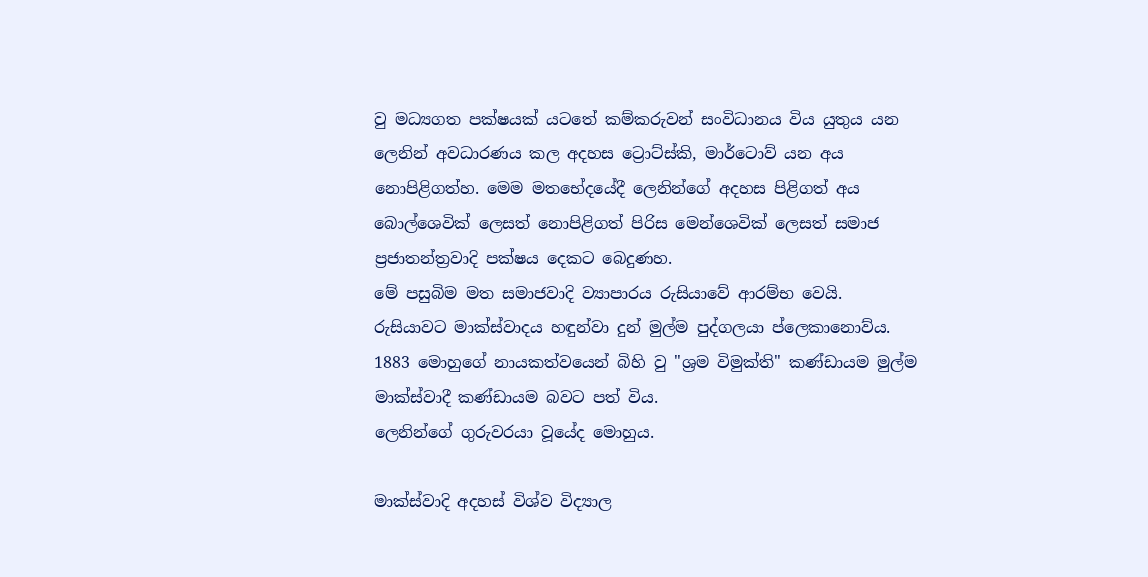වු මධ්‍යගත පක්ෂයක් යටතේ කම්කරුවන් සංවිධානය විය යුතුය යන ලෙනින් අවධාරණය කල අදහස ට්‍රොට්ස්කි, මාර්ටොව් යන අය නොපිළිගත්හ. මෙම මතභේදයේදී ලෙනින්ගේ අදහස පිළිගත් අය බොල්ශෙවික් ලෙසත් නොපිළිගත් පිරිස මෙන්ශෙවික් ලෙසත් සමාජ ප්‍රජාතන්ත්‍රවාදි පක්ෂය දෙකට බෙදුණහ.
මේ පසුබිම මත සමාජවාදි ව්‍යාපාරය රුසියාවේ ආරම්භ වෙයි.
රුසියාවට මාක්ස්වාදය හඳුන්වා දුන් මුල්ම පුද්ගලයා ප්ලෙකානොව්ය.
1883 මොහුගේ නායකත්වයෙන් බිහි වු "ශ්‍රම විමුක්ති" කණ්ඩායම මුල්ම මාක්ස්වාදී කණ්ඩායම බවට පත් විය.
ලෙනින්ගේ ගුරුවරයා වූයේද මොහුය.

මාක්ස්වාදි අදහස් විශ්ව විද්‍යාල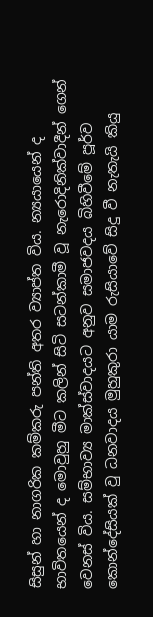සිසුන් හා නාගරික කම්කරු පන්ති අතර ව්‍යාප්ත විය. න්‍යයායෙන් ද භාවිතයෙන් ද මොවුහු මීට කලින් සිටි සටන්කාමී වූ නැරොදිනික්වාදීන් ගෙන් වෙනස් විය. සම්භාව්‍ය මාක්ස්වාදයට අනුව සමාජවදය බිහිවීමේ පූර්ව කොන්දේසියක් වු ධනවාදය මුහුකුරා යාම රුසියාවේ සිදු වී නැතැයි කියු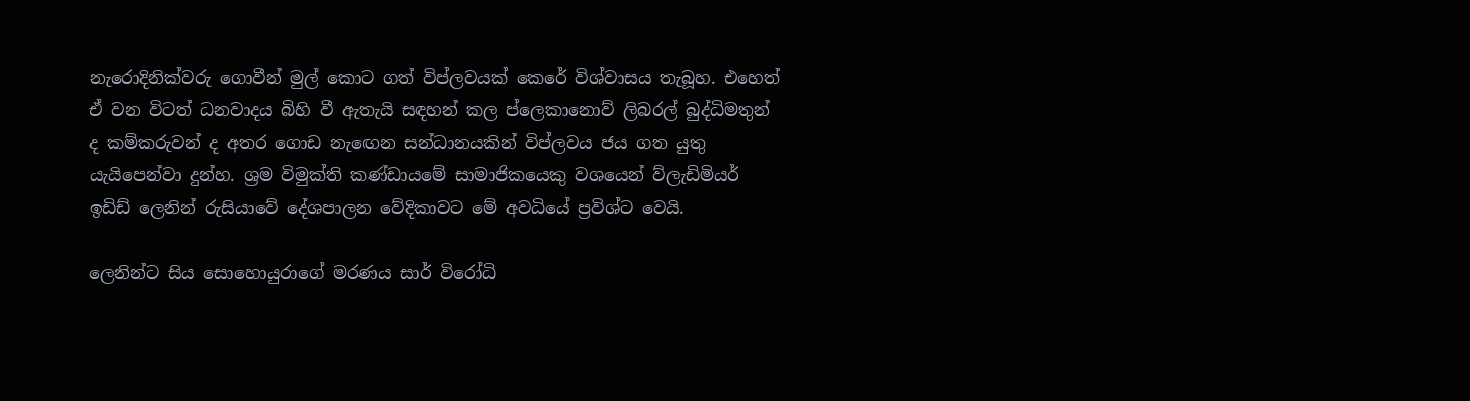නැරොදිනික්වරු ගොවීන් මුල් කොට ගත් විප්ලවයක් කෙරේ විශ්වාසය තැබූහ. එහෙත් ඒ වන විටත් ධනවාදය බිහි වී ඇතැයි සඳහන් කල ප්ලෙකානොව් ලිබරල් බුද්ධිමතුන් ද කම්කරුවන් ද අතර ගොඩ නැඟෙන සන්ධානයකින් විප්ලවය ජය ගත යුතු යැයිපෙන්වා දුන්හ. ශ්‍රම විමුක්ති කණ්ඩායමේ සාමාජිකයෙකු වශයෙන් ව්ලැඩිමියර් ඉඩිඩ් ලෙනින් රුසියාවේ දේශපාලන වේදිකාවට මේ අවධියේ ප්‍රවිශ්ට වෙයි.

ලෙනින්ට සිය සොහොයුරාගේ මරණය සාර් විරෝධි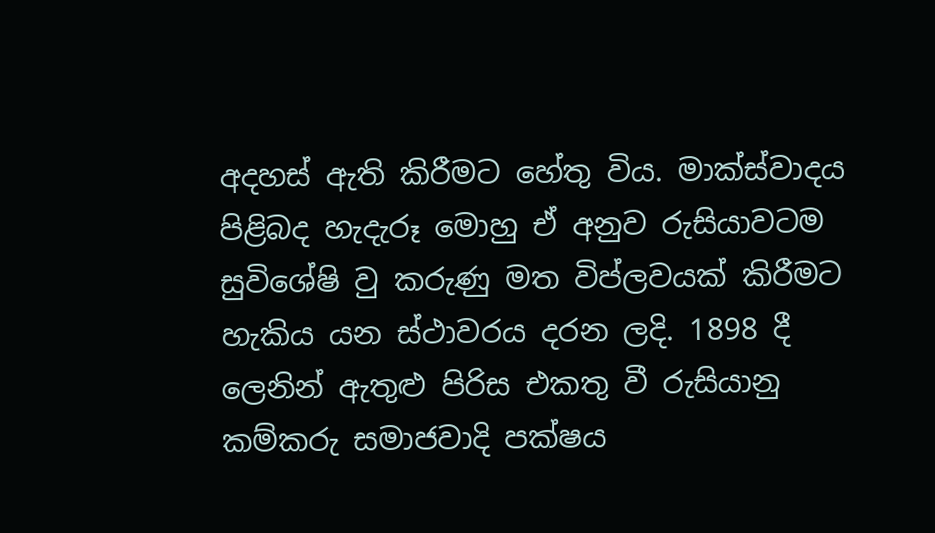අදහස් ඇති කිරීමට හේතු විය. මාක්ස්වාදය පිළිබද හැදැරූ මොහු ඒ අනුව රුසියාවටම සුවිශේෂි වු කරුණු මත විප්ලවයක් කිරීමට හැකිය යන ස්ථාවරය දරන ලදි. 1898 දී ලෙනින් ඇතුළු පිරිස එකතු වී රුසියානු කම්කරු සමාජවාදි පක්ෂය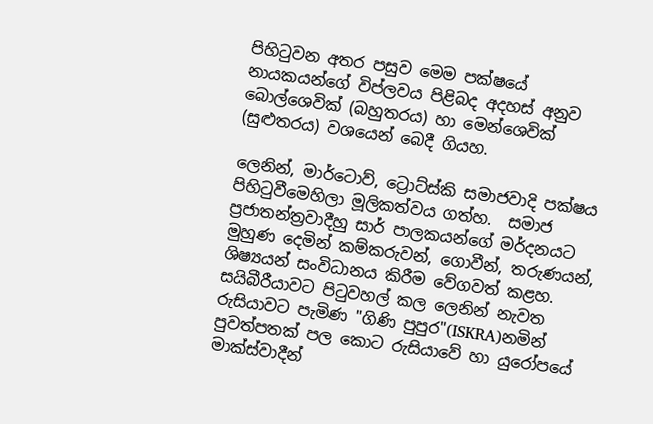පිහිටුවන අතර පසුව මෙම පක්ෂයේ නායකයන්ගේ විප්ලවය පිළිබද අදහස් අනුව බොල්ශෙවික් (බහුතරය) හා මෙන්ශෙවික් (සුළුතරය) වශයෙන් බෙදී ගියහ.

ලෙනින්, මාර්ටොව්, ට්‍රොට්ස්කි සමාජවාදි පක්ෂය පිහිටුවීමෙහිලා මූලිකත්වය ගත්හ.  සමාජ ප්‍රජාතන්ත්‍රවාදීහු සාර් පාලකයන්ගේ මර්දනයට මුහුණ දෙමින් කම්කරුවන්, ගොවීන්, තරුණයන්, ශිෂ්‍යයන් සංවිධානය කිරීම වේගවත් කළහ.  සයිබීරීයාවට පිටුවහල් කල ලෙනින් නැවත රුසියාවට පැමිණ "ගිණි පුපුර"(ISKRA)නමින් පුවත්පතක් පල කොට රුසියාවේ හා යුරෝපයේ මාක්ස්වාදීන්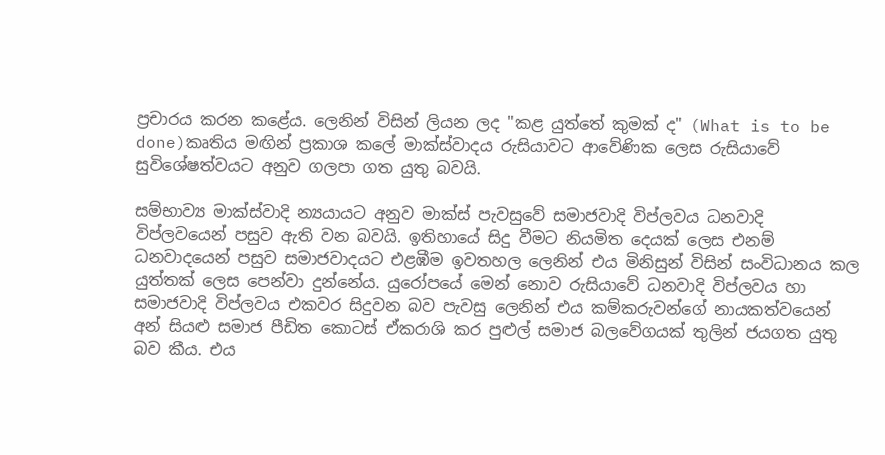ප්‍රචාරය කරන කළේය. ලෙනින් විසින් ලියන ලද "කළ යුත්තේ කුමක් ද" (What is to be done)කෘතිය මඟින් ප්‍රකාශ කලේ මාක්ස්වාදය රුසියාවට ආවේණික ලෙස රුසියාවේ සුවිශේෂත්වයට අනුව ගලපා ගත යුතු බවයි.

සම්භාව්‍ය මාක්ස්වාදි න්‍යයායට අනුව මාක්ස් පැවසුවේ සමාජවාදි විප්ලවය ධනවාදි විප්ලවයෙන් පසුව ඇති වන බවයි. ඉතිහායේ සිදු වීමට නියමිත දෙයක් ලෙස එනම් ධනවාදයෙන් පසුව සමාජවාදයට එළඹීම ඉවතහල ලෙනින් එය මිනිසුන් විසින් සංවිධානය කල යුත්තක් ලෙස පෙන්වා දුන්නේය. යුරෝපයේ මෙන් නොව රුසියාවේ ධනවාදි විප්ලවය හා සමාජවාදි විප්ලවය එකවර සිදුවන බව පැවසු ලෙනින් එය කම්කරුවන්ගේ නායකත්වයෙන් අන් සියළු සමාජ පීඩිත කොටස් ඒකරාශි කර පුළුල් සමාජ බලවේගයක් තුලින් ජයගත යුතු බව කීය. එය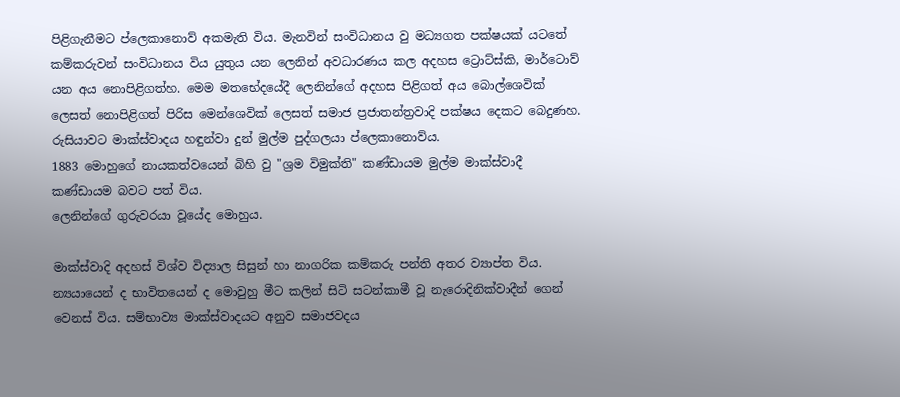පිළිගැනීමට ප්ලෙකානොව් අකමැති විය. මැනවින් සංවිධානය වු මධ්‍යගත පක්ෂයක් යටතේ කම්කරුවන් සංවිධානය විය යුතුය යන ලෙනින් අවධාරණය කල අදහස ට්‍රොට්ස්කි, මාර්ටොව් යන අය නොපිළිගත්හ. මෙම මතභේදයේදී ලෙනින්ගේ අදහස පිළිගත් අය බොල්ශෙවික් ලෙසත් නොපිළිගත් පිරිස මෙන්ශෙවික් ලෙසත් සමාජ ප්‍රජාතන්ත්‍රවාදි පක්ෂය දෙකට බෙදුණහ.
රුසියාවට මාක්ස්වාදය හඳුන්වා දුන් මුල්ම පුද්ගලයා ප්ලෙකානොව්ය.
1883 මොහුගේ නායකත්වයෙන් බිහි වු "ශ්‍රම විමුක්ති" කණ්ඩායම මුල්ම මාක්ස්වාදී කණ්ඩායම බවට පත් විය.
ලෙනින්ගේ ගුරුවරයා වූයේද මොහුය.

මාක්ස්වාදි අදහස් විශ්ව විද්‍යාල සිසුන් හා නාගරික කම්කරු පන්ති අතර ව්‍යාප්ත විය. න්‍යයායෙන් ද භාවිතයෙන් ද මොවුහු මීට කලින් සිටි සටන්කාමී වූ නැරොදිනික්වාදීන් ගෙන් වෙනස් විය. සම්භාව්‍ය මාක්ස්වාදයට අනුව සමාජවදය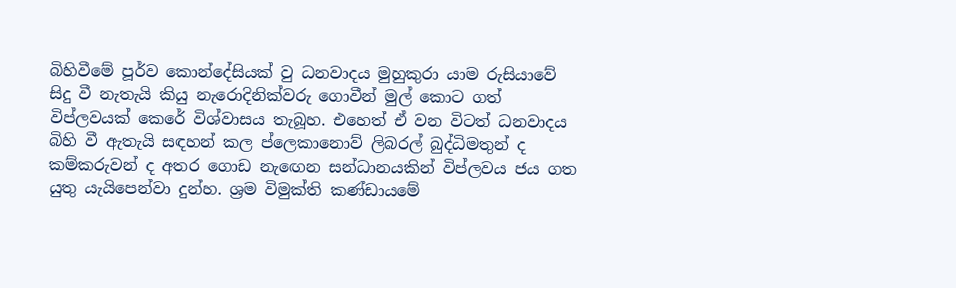බිහිවීමේ පූර්ව කොන්දේසියක් වු ධනවාදය මුහුකුරා යාම රුසියාවේ සිදු වී නැතැයි කියු නැරොදිනික්වරු ගොවීන් මුල් කොට ගත් විප්ලවයක් කෙරේ විශ්වාසය තැබූහ. එහෙත් ඒ වන විටත් ධනවාදය බිහි වී ඇතැයි සඳහන් කල ප්ලෙකානොව් ලිබරල් බුද්ධිමතුන් ද කම්කරුවන් ද අතර ගොඩ නැඟෙන සන්ධානයකින් විප්ලවය ජය ගත යුතු යැයිපෙන්වා දුන්හ. ශ්‍රම විමුක්ති කණ්ඩායමේ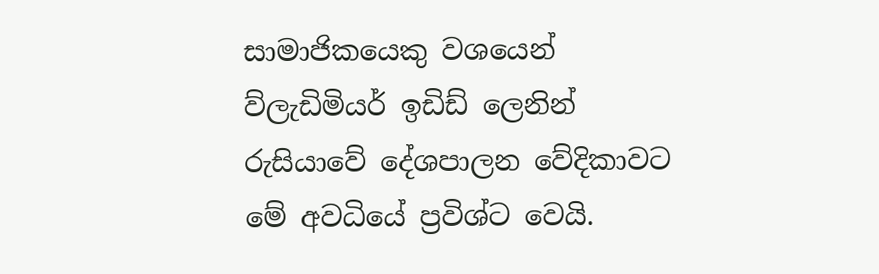සාමාජිකයෙකු වශයෙන් ව්ලැඩිමියර් ඉඩිඩ් ලෙනින් රුසියාවේ දේශපාලන වේදිකාවට මේ අවධියේ ප්‍රවිශ්ට වෙයි.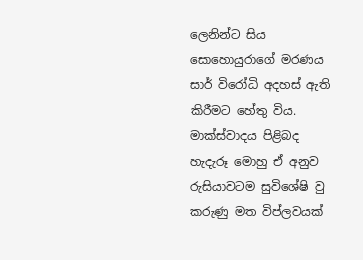ලෙනින්ට සිය සොහොයුරාගේ මරණය සාර් විරෝධි අදහස් ඇති කිරීමට හේතු විය. මාක්ස්වාදය පිළිබද හැදැරූ මොහු ඒ අනුව රුසියාවටම සුවිශේෂි වු කරුණු මත විප්ලවයක්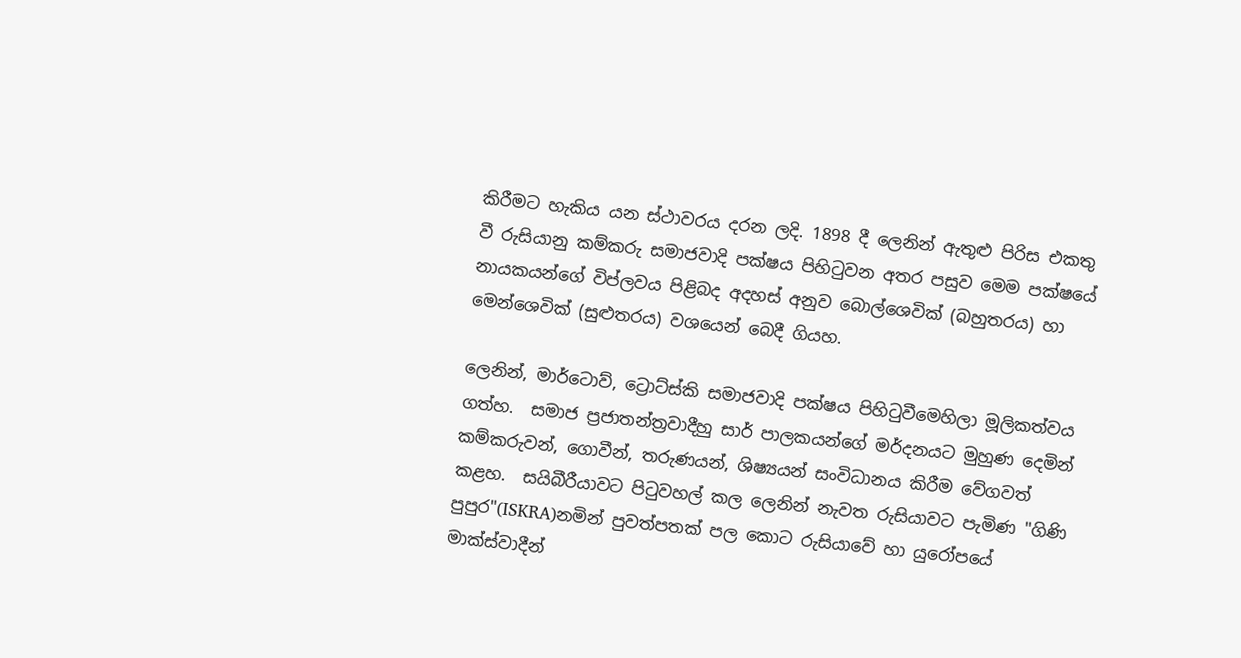කිරීමට හැකිය යන ස්ථාවරය දරන ලදි. 1898 දී ලෙනින් ඇතුළු පිරිස එකතු වී රුසියානු කම්කරු සමාජවාදි පක්ෂය පිහිටුවන අතර පසුව මෙම පක්ෂයේ නායකයන්ගේ විප්ලවය පිළිබද අදහස් අනුව බොල්ශෙවික් (බහුතරය) හා මෙන්ශෙවික් (සුළුතරය) වශයෙන් බෙදී ගියහ.

ලෙනින්, මාර්ටොව්, ට්‍රොට්ස්කි සමාජවාදි පක්ෂය පිහිටුවීමෙහිලා මූලිකත්වය ගත්හ.  සමාජ ප්‍රජාතන්ත්‍රවාදීහු සාර් පාලකයන්ගේ මර්දනයට මුහුණ දෙමින් කම්කරුවන්, ගොවීන්, තරුණයන්, ශිෂ්‍යයන් සංවිධානය කිරීම වේගවත් කළහ.  සයිබීරීයාවට පිටුවහල් කල ලෙනින් නැවත රුසියාවට පැමිණ "ගිණි පුපුර"(ISKRA)නමින් පුවත්පතක් පල කොට රුසියාවේ හා යුරෝපයේ මාක්ස්වාදීන්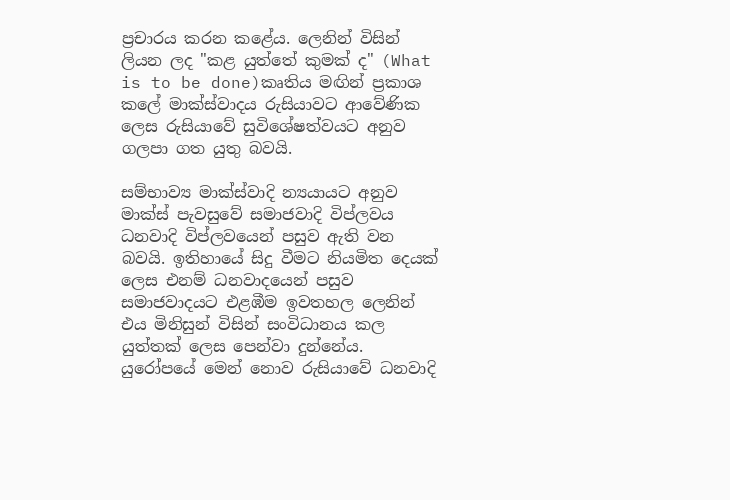ප්‍රචාරය කරන කළේය. ලෙනින් විසින් ලියන ලද "කළ යුත්තේ කුමක් ද" (What is to be done)කෘතිය මඟින් ප්‍රකාශ කලේ මාක්ස්වාදය රුසියාවට ආවේණික ලෙස රුසියාවේ සුවිශේෂත්වයට අනුව ගලපා ගත යුතු බවයි.

සම්භාව්‍ය මාක්ස්වාදි න්‍යයායට අනුව මාක්ස් පැවසුවේ සමාජවාදි විප්ලවය ධනවාදි විප්ලවයෙන් පසුව ඇති වන බවයි. ඉතිහායේ සිදු වීමට නියමිත දෙයක් ලෙස එනම් ධනවාදයෙන් පසුව සමාජවාදයට එළඹීම ඉවතහල ලෙනින් එය මිනිසුන් විසින් සංවිධානය කල යුත්තක් ලෙස පෙන්වා දුන්නේය. යුරෝපයේ මෙන් නොව රුසියාවේ ධනවාදි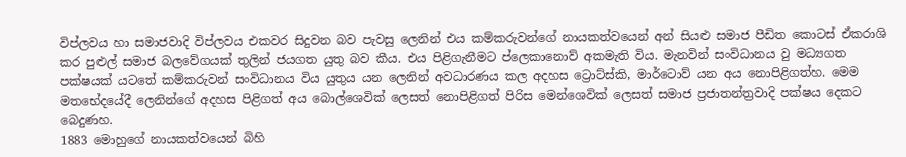විප්ලවය හා සමාජවාදි විප්ලවය එකවර සිදුවන බව පැවසු ලෙනින් එය කම්කරුවන්ගේ නායකත්වයෙන් අන් සියළු සමාජ පීඩිත කොටස් ඒකරාශි කර පුළුල් සමාජ බලවේගයක් තුලින් ජයගත යුතු බව කීය. එය පිළිගැනීමට ප්ලෙකානොව් අකමැති විය. මැනවින් සංවිධානය වු මධ්‍යගත පක්ෂයක් යටතේ කම්කරුවන් සංවිධානය විය යුතුය යන ලෙනින් අවධාරණය කල අදහස ට්‍රොට්ස්කි, මාර්ටොව් යන අය නොපිළිගත්හ. මෙම මතභේදයේදී ලෙනින්ගේ අදහස පිළිගත් අය බොල්ශෙවික් ලෙසත් නොපිළිගත් පිරිස මෙන්ශෙවික් ලෙසත් සමාජ ප්‍රජාතන්ත්‍රවාදි පක්ෂය දෙකට බෙදුණහ.
1883 මොහුගේ නායකත්වයෙන් බිහි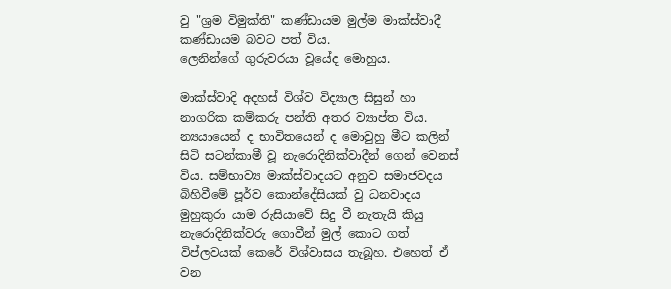වු "ශ්‍රම විමුක්ති" කණ්ඩායම මුල්ම මාක්ස්වාදී කණ්ඩායම බවට පත් විය.
ලෙනින්ගේ ගුරුවරයා වූයේද මොහුය.

මාක්ස්වාදි අදහස් විශ්ව විද්‍යාල සිසුන් හා නාගරික කම්කරු පන්ති අතර ව්‍යාප්ත විය. න්‍යයායෙන් ද භාවිතයෙන් ද මොවුහු මීට කලින් සිටි සටන්කාමී වූ නැරොදිනික්වාදීන් ගෙන් වෙනස් විය. සම්භාව්‍ය මාක්ස්වාදයට අනුව සමාජවදය බිහිවීමේ පූර්ව කොන්දේසියක් වු ධනවාදය මුහුකුරා යාම රුසියාවේ සිදු වී නැතැයි කියු නැරොදිනික්වරු ගොවීන් මුල් කොට ගත් විප්ලවයක් කෙරේ විශ්වාසය තැබූහ. එහෙත් ඒ වන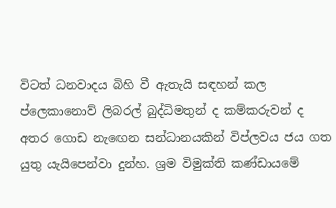විටත් ධනවාදය බිහි වී ඇතැයි සඳහන් කල ප්ලෙකානොව් ලිබරල් බුද්ධිමතුන් ද කම්කරුවන් ද අතර ගොඩ නැඟෙන සන්ධානයකින් විප්ලවය ජය ගත යුතු යැයිපෙන්වා දුන්හ. ශ්‍රම විමුක්ති කණ්ඩායමේ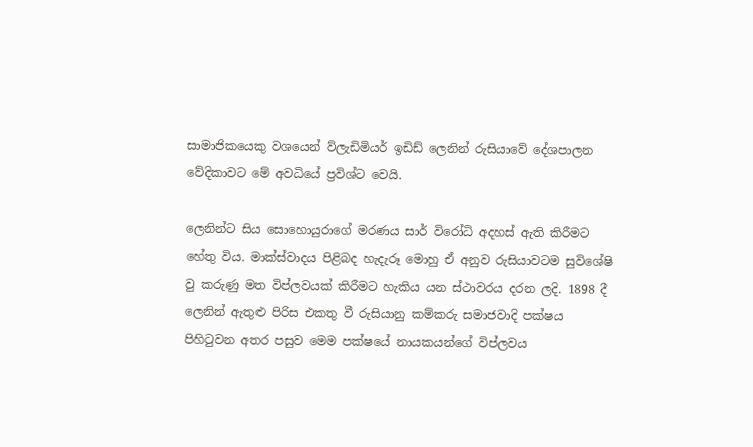සාමාජිකයෙකු වශයෙන් ව්ලැඩිමියර් ඉඩිඩ් ලෙනින් රුසියාවේ දේශපාලන වේදිකාවට මේ අවධියේ ප්‍රවිශ්ට වෙයි.

ලෙනින්ට සිය සොහොයුරාගේ මරණය සාර් විරෝධි අදහස් ඇති කිරීමට හේතු විය. මාක්ස්වාදය පිළිබද හැදැරූ මොහු ඒ අනුව රුසියාවටම සුවිශේෂි වු කරුණු මත විප්ලවයක් කිරීමට හැකිය යන ස්ථාවරය දරන ලදි. 1898 දී ලෙනින් ඇතුළු පිරිස එකතු වී රුසියානු කම්කරු සමාජවාදි පක්ෂය පිහිටුවන අතර පසුව මෙම පක්ෂයේ නායකයන්ගේ විප්ලවය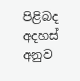පිළිබද අදහස් අනුව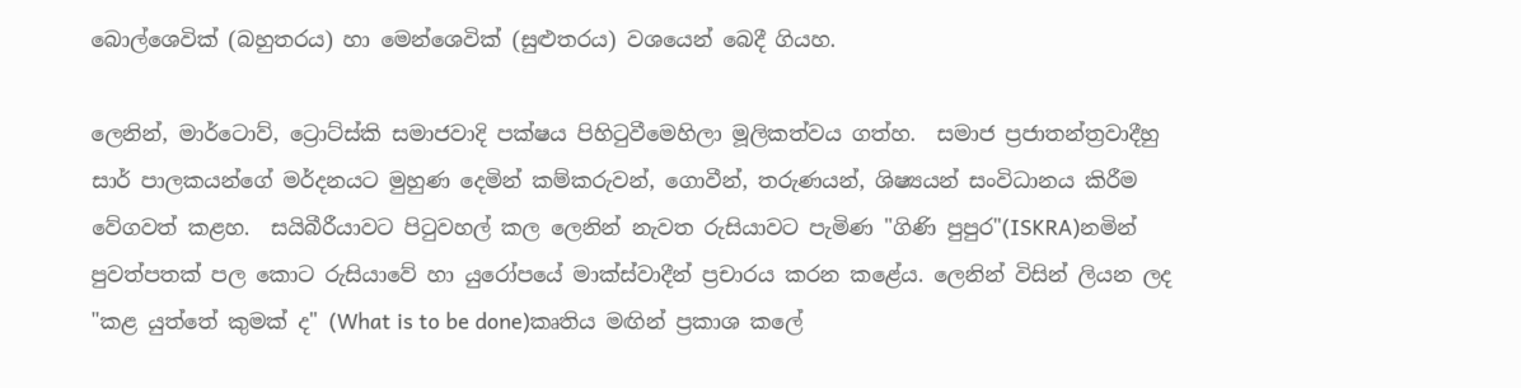බොල්ශෙවික් (බහුතරය) හා මෙන්ශෙවික් (සුළුතරය) වශයෙන් බෙදී ගියහ.

ලෙනින්, මාර්ටොව්, ට්‍රොට්ස්කි සමාජවාදි පක්ෂය පිහිටුවීමෙහිලා මූලිකත්වය ගත්හ.  සමාජ ප්‍රජාතන්ත්‍රවාදීහු සාර් පාලකයන්ගේ මර්දනයට මුහුණ දෙමින් කම්කරුවන්, ගොවීන්, තරුණයන්, ශිෂ්‍යයන් සංවිධානය කිරීම වේගවත් කළහ.  සයිබීරීයාවට පිටුවහල් කල ලෙනින් නැවත රුසියාවට පැමිණ "ගිණි පුපුර"(ISKRA)නමින් පුවත්පතක් පල කොට රුසියාවේ හා යුරෝපයේ මාක්ස්වාදීන් ප්‍රචාරය කරන කළේය. ලෙනින් විසින් ලියන ලද "කළ යුත්තේ කුමක් ද" (What is to be done)කෘතිය මඟින් ප්‍රකාශ කලේ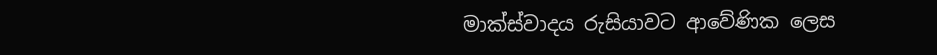මාක්ස්වාදය රුසියාවට ආවේණික ලෙස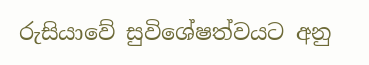රුසියාවේ සුවිශේෂත්වයට අනු